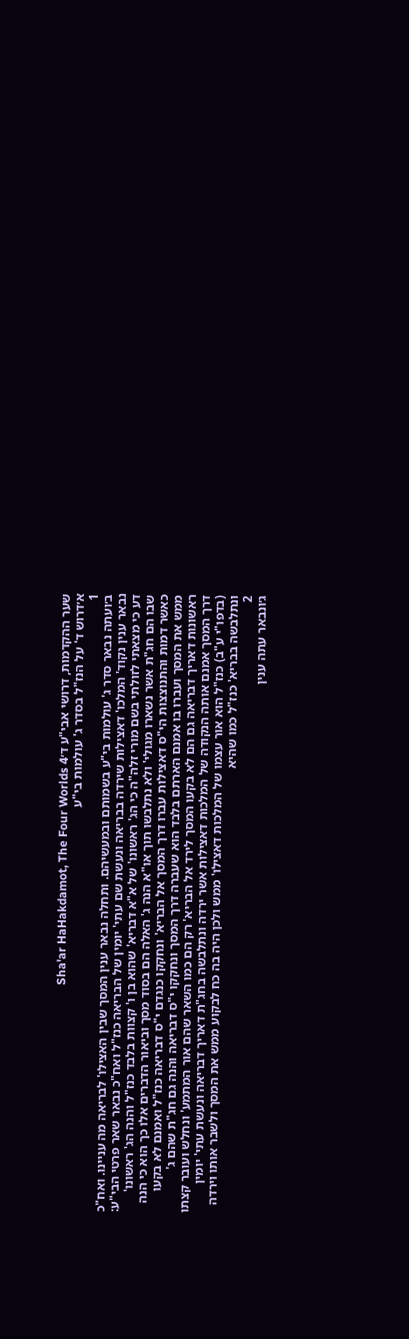שער ההקדמות, דרושי אבי"ע ד׳Sha'ar HaHakdamot, The Four Worlds 4
א׳דרוש ד' על הנז"ל בסדר ג' עולמות בי"ע
1
ב׳ועתה נבאר סדר ג' עולמות בי"ע בשמותם ובמעשיהם. ותחלה נבאר ענין המסך שבין האצילו' לבריאה מה עניינו. ואח"כ נבאר ענין נקוד' המלכו' דאצילות שירדה בבריאה ונעשת שם עתי' יומין של הבריאה כנז"ל ואח"כ נבאר שאר פרטי הבי"ע: דע כי מצאתי לזולתי בשם מורי זלה"ה כי הג' ראשונו' של א"א דבריא' שהוא בן ו' קצוות בלבד כנז"ל והנה הג' ראשונו' שבו הם חג"ת אשר נשארו מגולי' ולא נתלבשו תוך או"א הנה ג' האלה הם בסוד מסך וביאור הדברים אלו כך הוא כי הנה כאשר דמות והתנוצצות הי"ס דאצילות עברו דרך המסך אל הבריא' ונחקקו כנגדם י"ס דבריאה כנז"ל ואמנם לא בקעו ממש את המסך ועברו בו אמנם הארתם בלבד הוא שעברה דרך המסך ונחקקו י"ס דבריאה והנה גם חג"ת שהם ג' ראשונות דאריך דבריאה גם הם לא בקעו המסך לירד אל הבריא' רק הם כמו השאר שהם אור המתמע' ונחלש ועובר קצתו דרך המסך אמנם אותה הנקודה של המלכות דאצילות אשר ירדה ונתלבשה בחג"ת דאריך דבריאה ונעשת עתי' יומין (בדפו"י ע"ב) כנז"ל הוא אור עצמו של המלכות דאצילו' ממש ולכן היה בה כח לבקוע ממש את המסך ולשבר אותו וירדה ונתלבשה בבריא' כנז"ל כמו שהיא
2
ג׳ונבאר עתה ענין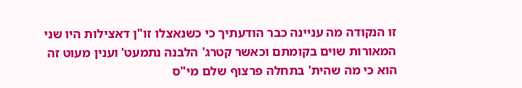זו הנקודה מה עניינה כבר הודעתיך כי כשנאצלו זו"ן דאצילות היו שני המאורות שוים בקומתם וכאשר קטרג' הלבנה נתמעט' וענין מעוט זה הוא כי מה שהית' בתחלה פרצוף שלם מי"ס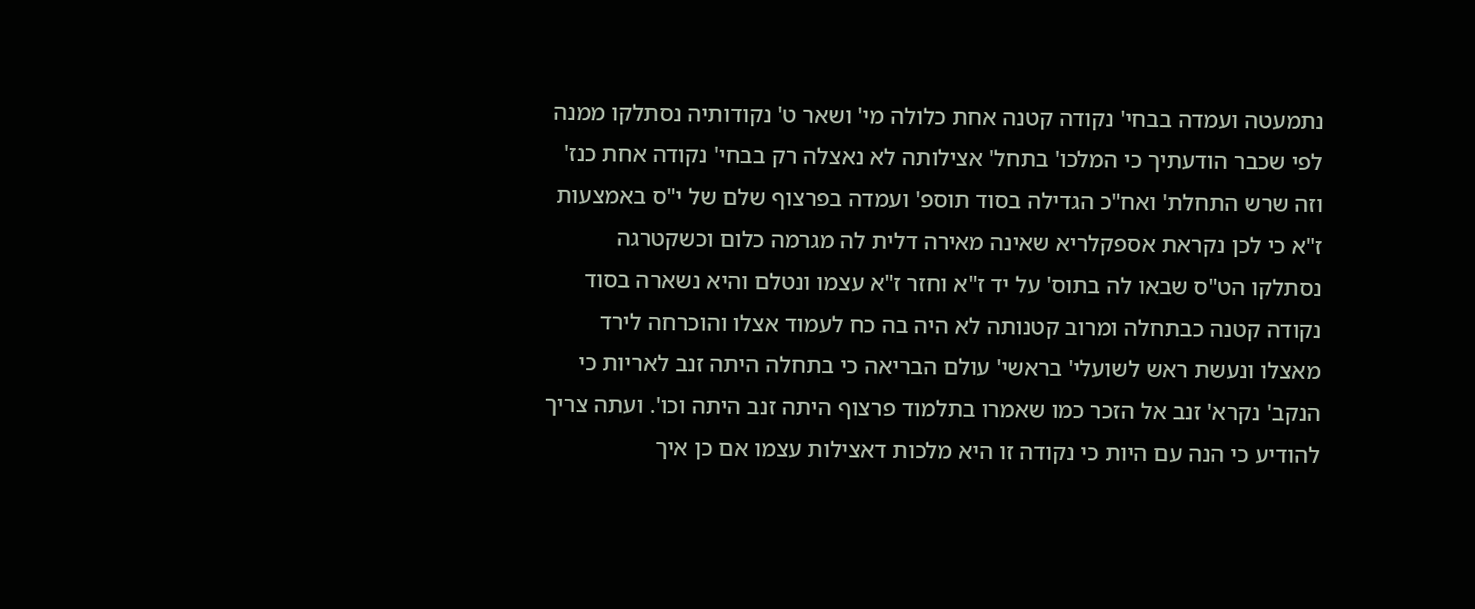נתמעטה ועמדה בבחי' נקודה קטנה אחת כלולה מי' ושאר ט' נקודותיה נסתלקו ממנה לפי שכבר הודעתיך כי המלכו' בתחל' אצילותה לא נאצלה רק בבחי' נקודה אחת כנז' וזה שרש התחלת' ואח"כ הגדילה בסוד תוספ' ועמדה בפרצוף שלם של י"ס באמצעות ז"א כי לכן נקראת אספקלריא שאינה מאירה דלית לה מגרמה כלום וכשקטרגה נסתלקו הט"ס שבאו לה בתוס' על יד ז"א וחזר ז"א עצמו ונטלם והיא נשארה בסוד נקודה קטנה כבתחלה ומרוב קטנותה לא היה בה כח לעמוד אצלו והוכרחה לירד מאצלו ונעשת ראש לשועלי' בראשי' עולם הבריאה כי בתחלה היתה זנב לאריות כי הנקב' נקרא' זנב אל הזכר כמו שאמרו בתלמוד פרצוף היתה זנב היתה וכו'. ועתה צריך להודיע כי הנה עם היות כי נקודה זו היא מלכות דאצילות עצמו אם כן איך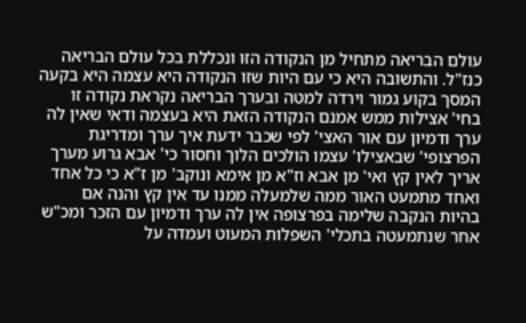עולם הבריאה מתחיל מן הנקודה הזו ונכללת בכל עולם הבריאה כנז"ל. והתשובה היא כי עם היות שזו הנקודה היא עצמה היא בקעה המסך בקוע גמור וירדה למטה ובערך הבריאה נקראת נקודה זו בחי' אצילות ממש אמנם הנקודה הזאת היא בעצמה ודאי שאין לה ערך ודמיון עם אור האצי' לפי שכבר ידעת איך ערך ומדריגת הפרצופי' שבאצילו' עצמו הולכים הלוך וחסור כי' אבא גרוע מערך אריך לאין קץ ואי' מן אבא וז"א מן אימא ונוקב' מן ז"א כי כל אחד ואחד מתמעט האור ממה שלמעלה ממנו עד אין קץ והנה אם בהיות הנקבה שלימה בפרצופה אין לה ערך ודמיון עם הזכר ומכ"ש אחר שנתמעטה בתכלי' השפלות המעוט ועמדה על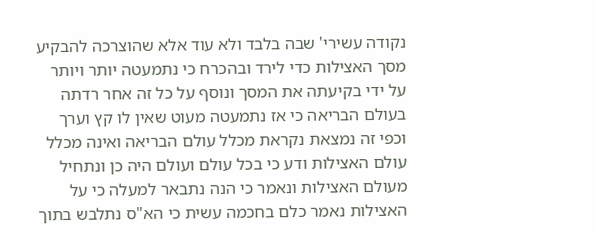נקודה עשירי' שבה בלבד ולא עוד אלא שהוצרכה להבקיע מסך האצילות כדי לירד ובהכרח כי נתמעטה יותר ויותר על ידי בקיעתה את המסך ונוסף על כל זה אחר רדתה בעולם הבריאה כי אז נתמעטה מעוט שאין לו קץ וערך וכפי זה נמצאת נקראת מכלל עולם הבריאה ואינה מכלל עולם האצילות ודע כי בכל עולם ועולם היה כן ונתחיל מעולם האצילות ונאמר כי הנה נתבאר למעלה כי על האצילות נאמר כלם בחכמה עשית כי הא"ס נתלבש בתוך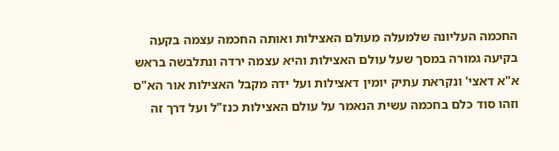החכמה העליונה שלמעלה מעולם האצילות ואותה החכמה עצמה בקעה בקיעה גמורה במסך שעל עולם האצילות והיא עצמה ירדה ונתלבשה בראש א"א דאצי' ונקראת עתיק יומין דאצילות ועל ידה מקבל האצילות אור הא"ס וזהו סוד כלם בחכמה עשית הנאמר על עולם האצילות כנז"ל ועל דרך זה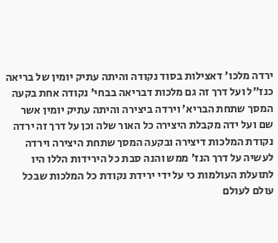ירדה מלכו' דאצילות בסוד נקודה והיתה עתיק יומין של בריאה כנז"ל ועל דרך זה גם מלכות דבריאה בבחי' נקודה אחת בקעה המסך שתחת הבריא' וירדה ביצירה והיתה עתיק יומין אשר שם ועל ידה מקבלת היצירה כל האור שלה וכן על דרך זה ירדה נקודת המלכות דיצירה ובקעה המסך שתחת היצירה וירדה לעשיה על דרך הנז' ממש והנה סבת כל הירידות הללו היו לתועלת העולמות כי על ידי ירידת נקודת כל המלכות שבכל עולם לעולם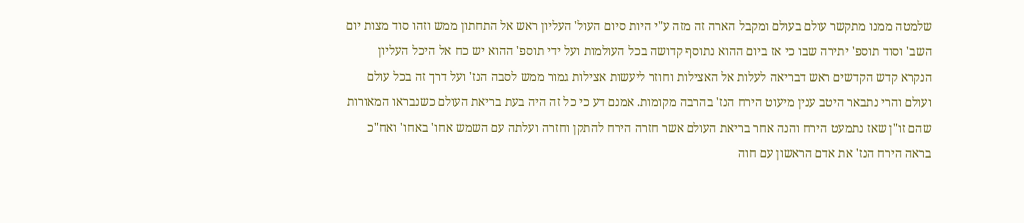שלמטה ממנו מתקשר עולם בעולם ומקבל הארה זה מזה ע"י היות סיום העול' העליון ראש אל התחתון ממש וזהו סוד מצות יום השב' וסוד תוספ' יתירה שבו כי אז ביום ההוא נתוסף קדושה בכל העולמות ועל ידי תוספ' ההוא יש כח אל היכל העליון הנקרא קדש הקדשים ראש דבריאה לעלות אל האצילות וחוזר ליעשות אצילות גמור ממש לסבה הנז' ועל דרך זה בכל עולם ועולם והרי נתבאר היטב ענין מיעוט הירח הנז' בהרבה מקומות. אמנם דע כי כל זה היה בעת בריאת העולם כשנבראו המאורות שהם זו"ן שאז נתמעט הירח והנה אחר בריאת העולם אשר חזרה הירח להתקן וחזרה ועלתה עם השמש אחו' באחו' ואח"כ בראה הירח הנז' את אדם הראשון עם חוה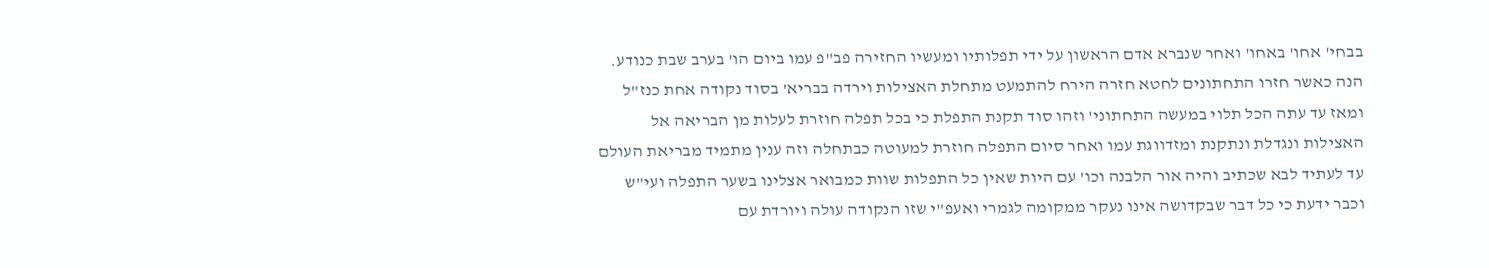בבחי' אחו' באחו' ואחר שנברא אדם הראשון על ידי תפלותיו ומעשיו החזירה פב"פ עמו ביום הו' בערב שבת כנודע. הנה כאשר חזרו התחתונים לחטא חזרה הירח להתמעט מתחלת האצילות וירדה בבריא' בסוד נקודה אחת כנז"ל ומאז עד עתה הכל תלוי במעשה התחתוני' וזהו סוד תקנת התפלת כי בכל תפלה חוזרת לעלות מן הבריאה אל האצילות ונגדלת ונתקנת ומזדווגת עמו ואחר סיום התפלה חוזרת למעוטה כבתחלה וזה ענין מתמיד מבריאת העולם עד לעתיד לבא שכתיב והיה אור הלבנה וכו' עם היות שאין כל התפלות שוות כמבואר אצלינו בשער התפלה ועי"ש וכבר ידעת כי כל דבר שבקדושה אינו נעקר ממקומה לגמרי ואעפ"י שזו הנקודה עולה ויורדת עם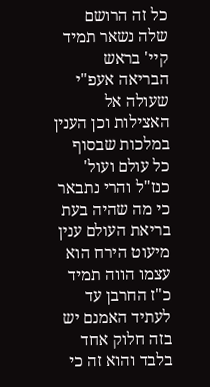כל זה הרושם שלה נשאר תמיד קיי' בראש הבריאה אעפ"י שעולה אל האצילות וכן הענין במלכות שבסוף כל עולם ועול' כנז"ל והרי נתבאר כי מה שהיה בעת בריאת העולם ענין מיעוט הירח הוא עצמו הווה תמיד כ"ז החרבן עד לעתיד האמנם יש בזה חלוק אחד בלבד והוא זה כי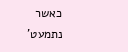כאשר נתמעט'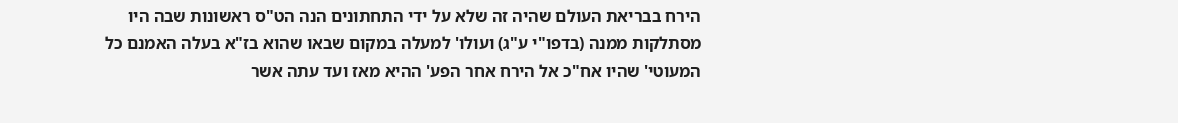הירח בבריאת העולם שהיה זה שלא על ידי התחתונים הנה הט"ס ראשונות שבה היו מסתלקות ממנה (בדפו"י ע"ג) ועולו' למעלה במקום שבאו שהוא בז"א בעלה האמנם כל המעוטי' שהיו אח"כ אל הירח אחר הפע' ההיא מאז ועד עתה אשר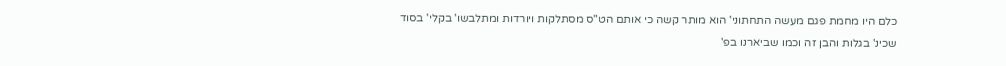כלם היו מחמת פגם מעשה התחתוני' הוא מותר קשה כי אותם הט"ס מסתלקות ויורדות ומתלבשו' בקלי' בסוד שכינ' בגלות והבן זה וכמו שביארנו בפ'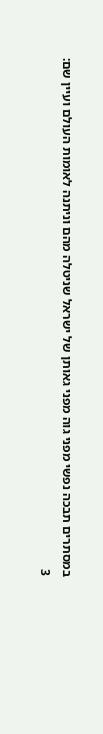במסתרים תבכה נפשי מפני גוה מפני גאותן של ישראל שניטלה מהם וניתנה לאומות העולם ועיין שם:
3